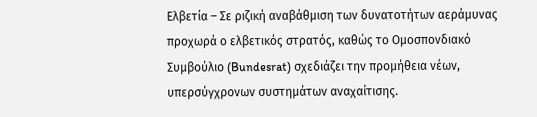Ελβετία – Σε ριζική αναβάθμιση των δυνατοτήτων αεράμυνας προχωρά ο ελβετικός στρατός, καθώς το Ομοσπονδιακό Συμβούλιο (Bundesrat) σχεδιάζει την προμήθεια νέων, υπερσύγχρονων συστημάτων αναχαίτισης.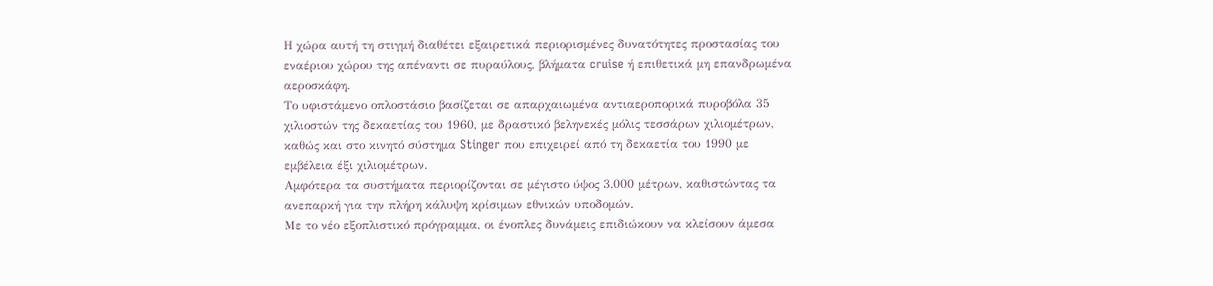Η χώρα αυτή τη στιγμή διαθέτει εξαιρετικά περιορισμένες δυνατότητες προστασίας του εναέριου χώρου της απέναντι σε πυραύλους, βλήματα cruise ή επιθετικά μη επανδρωμένα αεροσκάφη.
Το υφιστάμενο οπλοστάσιο βασίζεται σε απαρχαιωμένα αντιαεροπορικά πυροβόλα 35 χιλιοστών της δεκαετίας του 1960, με δραστικό βεληνεκές μόλις τεσσάρων χιλιομέτρων, καθώς και στο κινητό σύστημα Stinger που επιχειρεί από τη δεκαετία του 1990 με εμβέλεια έξι χιλιομέτρων.
Αμφότερα τα συστήματα περιορίζονται σε μέγιστο ύψος 3.000 μέτρων, καθιστώντας τα ανεπαρκή για την πλήρη κάλυψη κρίσιμων εθνικών υποδομών.
Με το νέο εξοπλιστικό πρόγραμμα, οι ένοπλες δυνάμεις επιδιώκουν να κλείσουν άμεσα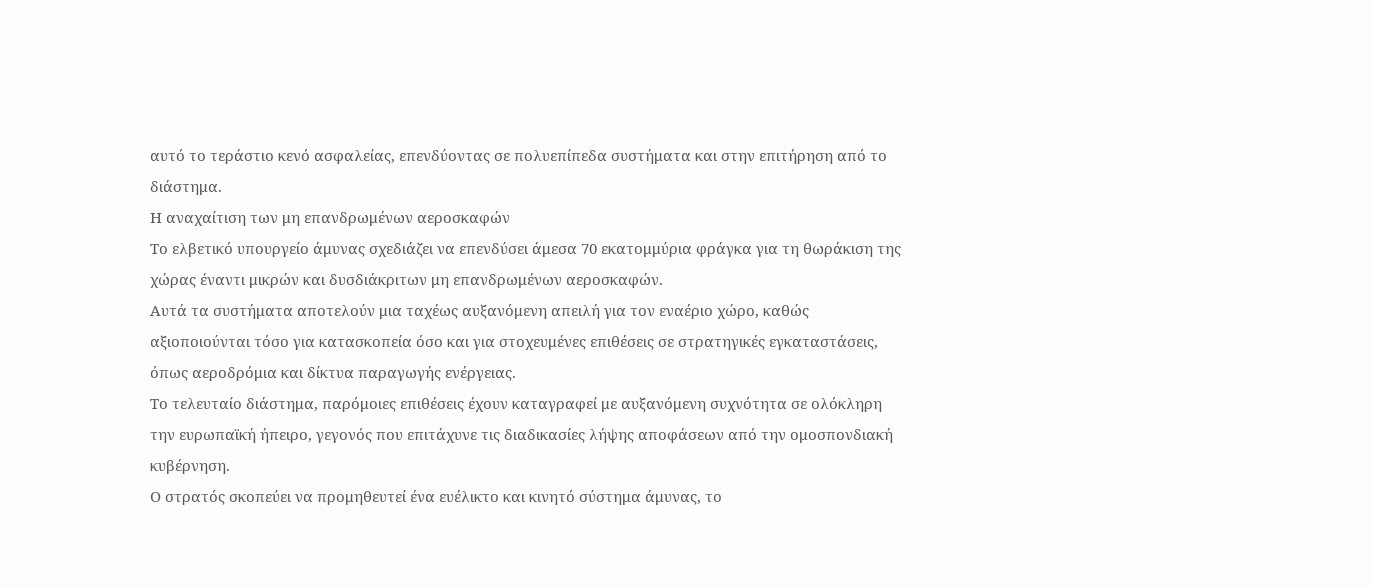αυτό το τεράστιο κενό ασφαλείας, επενδύοντας σε πολυεπίπεδα συστήματα και στην επιτήρηση από το διάστημα.
Η αναχαίτιση των μη επανδρωμένων αεροσκαφών
Το ελβετικό υπουργείο άμυνας σχεδιάζει να επενδύσει άμεσα 70 εκατομμύρια φράγκα για τη θωράκιση της χώρας έναντι μικρών και δυσδιάκριτων μη επανδρωμένων αεροσκαφών.
Αυτά τα συστήματα αποτελούν μια ταχέως αυξανόμενη απειλή για τον εναέριο χώρο, καθώς αξιοποιούνται τόσο για κατασκοπεία όσο και για στοχευμένες επιθέσεις σε στρατηγικές εγκαταστάσεις, όπως αεροδρόμια και δίκτυα παραγωγής ενέργειας.
Το τελευταίο διάστημα, παρόμοιες επιθέσεις έχουν καταγραφεί με αυξανόμενη συχνότητα σε ολόκληρη την ευρωπαϊκή ήπειρο, γεγονός που επιτάχυνε τις διαδικασίες λήψης αποφάσεων από την ομοσπονδιακή κυβέρνηση.
Ο στρατός σκοπεύει να προμηθευτεί ένα ευέλικτο και κινητό σύστημα άμυνας, το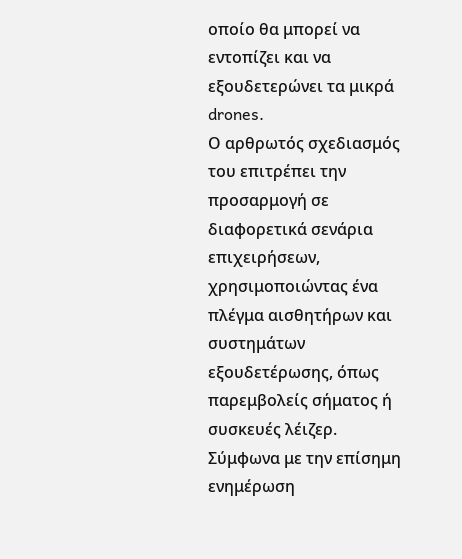οποίο θα μπορεί να εντοπίζει και να εξουδετερώνει τα μικρά drones.
Ο αρθρωτός σχεδιασμός του επιτρέπει την προσαρμογή σε διαφορετικά σενάρια επιχειρήσεων, χρησιμοποιώντας ένα πλέγμα αισθητήρων και συστημάτων εξουδετέρωσης, όπως παρεμβολείς σήματος ή συσκευές λέιζερ.
Σύμφωνα με την επίσημη ενημέρωση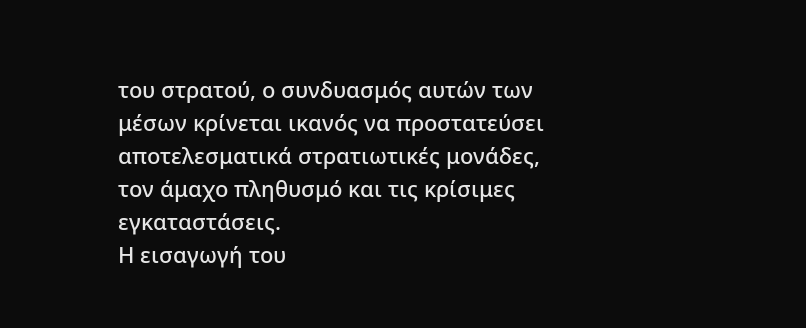του στρατού, ο συνδυασμός αυτών των μέσων κρίνεται ικανός να προστατεύσει αποτελεσματικά στρατιωτικές μονάδες, τον άμαχο πληθυσμό και τις κρίσιμες εγκαταστάσεις.
Η εισαγωγή του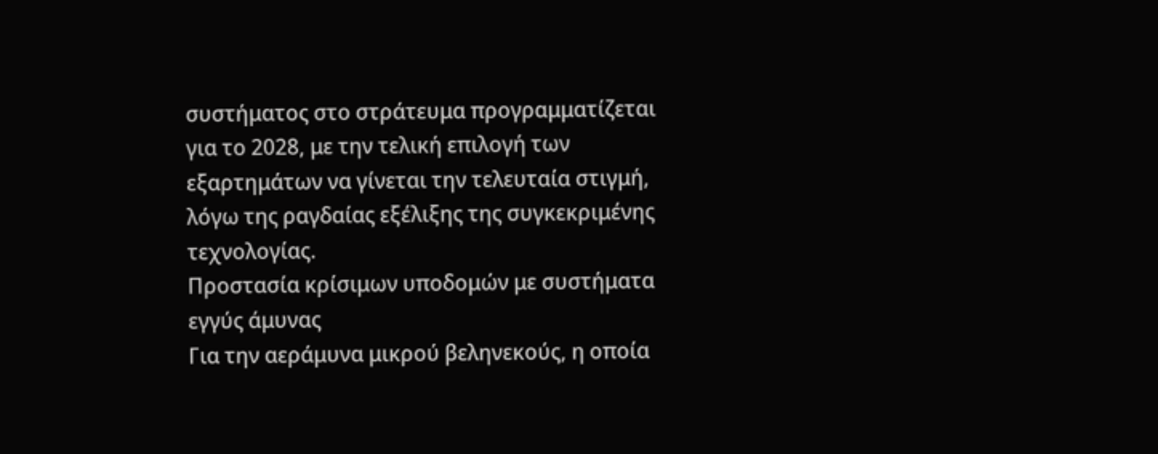συστήματος στο στράτευμα προγραμματίζεται για το 2028, με την τελική επιλογή των εξαρτημάτων να γίνεται την τελευταία στιγμή, λόγω της ραγδαίας εξέλιξης της συγκεκριμένης τεχνολογίας.
Προστασία κρίσιμων υποδομών με συστήματα εγγύς άμυνας
Για την αεράμυνα μικρού βεληνεκούς, η οποία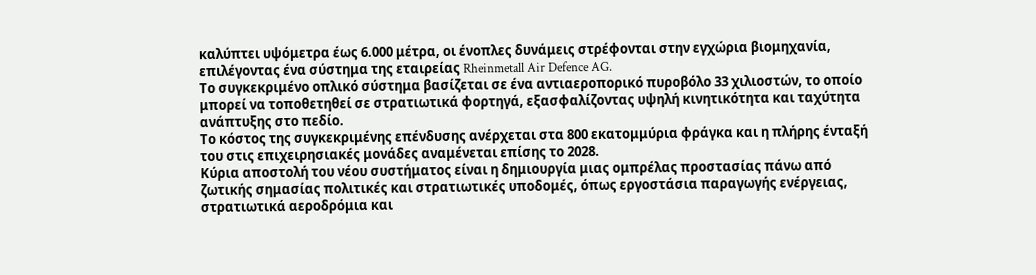καλύπτει υψόμετρα έως 6.000 μέτρα, οι ένοπλες δυνάμεις στρέφονται στην εγχώρια βιομηχανία, επιλέγοντας ένα σύστημα της εταιρείας Rheinmetall Air Defence AG.
Το συγκεκριμένο οπλικό σύστημα βασίζεται σε ένα αντιαεροπορικό πυροβόλο 33 χιλιοστών, το οποίο μπορεί να τοποθετηθεί σε στρατιωτικά φορτηγά, εξασφαλίζοντας υψηλή κινητικότητα και ταχύτητα ανάπτυξης στο πεδίο.
Το κόστος της συγκεκριμένης επένδυσης ανέρχεται στα 800 εκατομμύρια φράγκα και η πλήρης ένταξή του στις επιχειρησιακές μονάδες αναμένεται επίσης το 2028.
Κύρια αποστολή του νέου συστήματος είναι η δημιουργία μιας ομπρέλας προστασίας πάνω από ζωτικής σημασίας πολιτικές και στρατιωτικές υποδομές, όπως εργοστάσια παραγωγής ενέργειας, στρατιωτικά αεροδρόμια και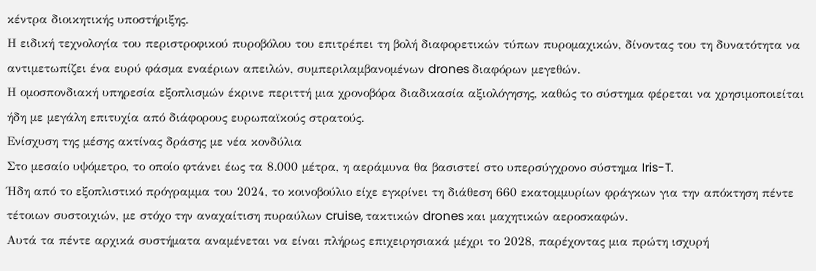κέντρα διοικητικής υποστήριξης.
Η ειδική τεχνολογία του περιστροφικού πυροβόλου του επιτρέπει τη βολή διαφορετικών τύπων πυρομαχικών, δίνοντας του τη δυνατότητα να αντιμετωπίζει ένα ευρύ φάσμα εναέριων απειλών, συμπεριλαμβανομένων drones διαφόρων μεγεθών.
Η ομοσπονδιακή υπηρεσία εξοπλισμών έκρινε περιττή μια χρονοβόρα διαδικασία αξιολόγησης, καθώς το σύστημα φέρεται να χρησιμοποιείται ήδη με μεγάλη επιτυχία από διάφορους ευρωπαϊκούς στρατούς.
Ενίσχυση της μέσης ακτίνας δράσης με νέα κονδύλια
Στο μεσαίο υψόμετρο, το οποίο φτάνει έως τα 8.000 μέτρα, η αεράμυνα θα βασιστεί στο υπερσύγχρονο σύστημα Iris-T.
Ήδη από το εξοπλιστικό πρόγραμμα του 2024, το κοινοβούλιο είχε εγκρίνει τη διάθεση 660 εκατομμυρίων φράγκων για την απόκτηση πέντε τέτοιων συστοιχιών, με στόχο την αναχαίτιση πυραύλων cruise, τακτικών drones και μαχητικών αεροσκαφών.
Αυτά τα πέντε αρχικά συστήματα αναμένεται να είναι πλήρως επιχειρησιακά μέχρι το 2028, παρέχοντας μια πρώτη ισχυρή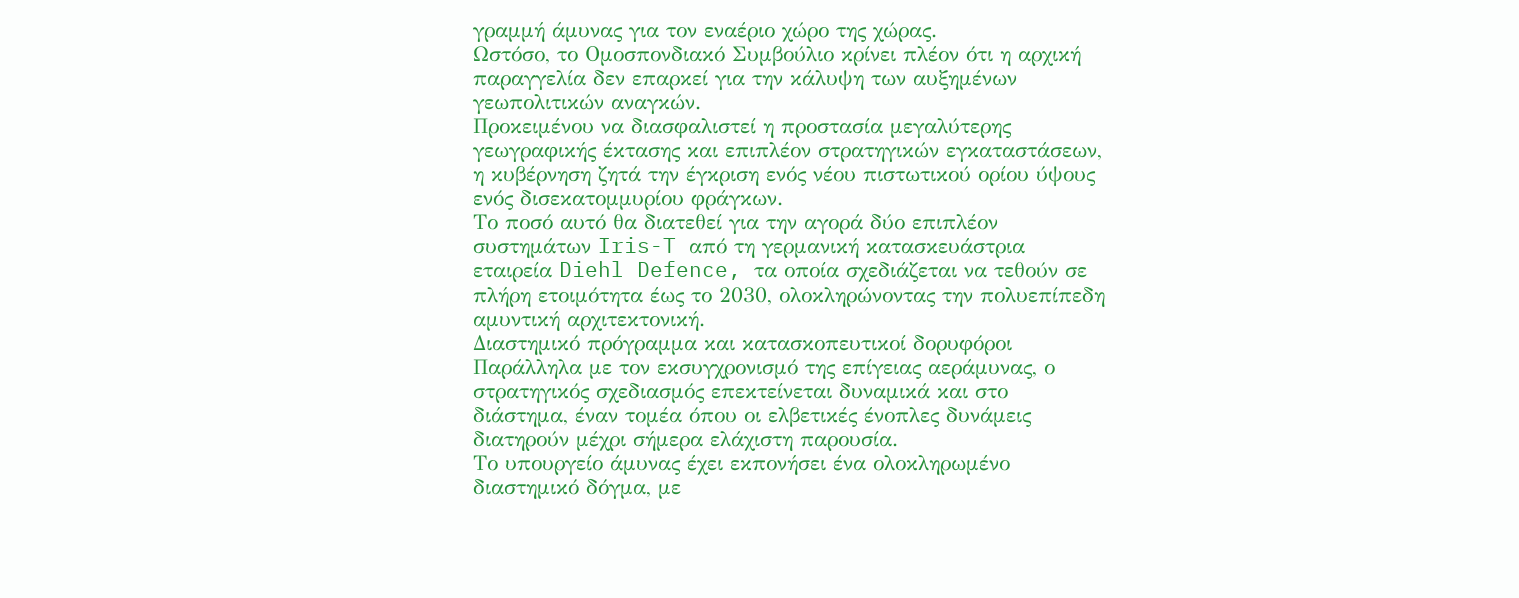γραμμή άμυνας για τον εναέριο χώρο της χώρας.
Ωστόσο, το Ομοσπονδιακό Συμβούλιο κρίνει πλέον ότι η αρχική παραγγελία δεν επαρκεί για την κάλυψη των αυξημένων γεωπολιτικών αναγκών.
Προκειμένου να διασφαλιστεί η προστασία μεγαλύτερης γεωγραφικής έκτασης και επιπλέον στρατηγικών εγκαταστάσεων, η κυβέρνηση ζητά την έγκριση ενός νέου πιστωτικού ορίου ύψους ενός δισεκατομμυρίου φράγκων.
Το ποσό αυτό θα διατεθεί για την αγορά δύο επιπλέον συστημάτων Iris-T από τη γερμανική κατασκευάστρια εταιρεία Diehl Defence, τα οποία σχεδιάζεται να τεθούν σε πλήρη ετοιμότητα έως το 2030, ολοκληρώνοντας την πολυεπίπεδη αμυντική αρχιτεκτονική.
Διαστημικό πρόγραμμα και κατασκοπευτικοί δορυφόροι
Παράλληλα με τον εκσυγχρονισμό της επίγειας αεράμυνας, ο στρατηγικός σχεδιασμός επεκτείνεται δυναμικά και στο διάστημα, έναν τομέα όπου οι ελβετικές ένοπλες δυνάμεις διατηρούν μέχρι σήμερα ελάχιστη παρουσία.
Το υπουργείο άμυνας έχει εκπονήσει ένα ολοκληρωμένο διαστημικό δόγμα, με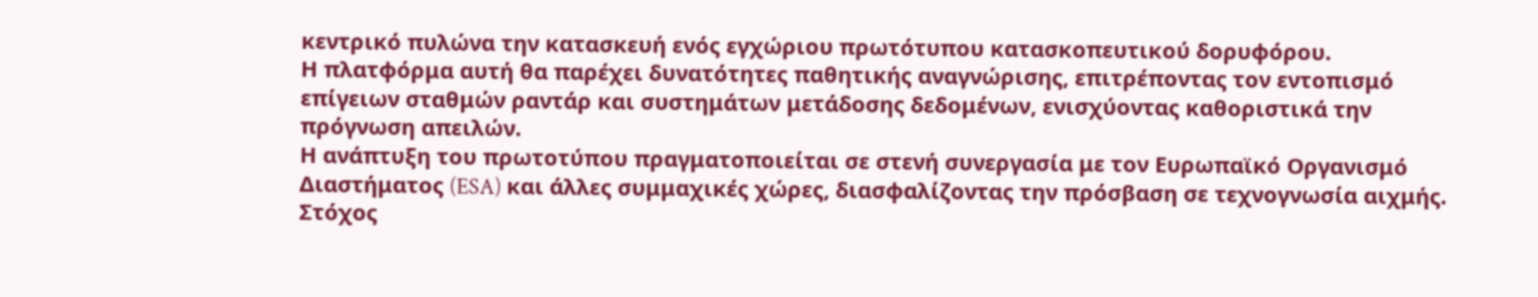κεντρικό πυλώνα την κατασκευή ενός εγχώριου πρωτότυπου κατασκοπευτικού δορυφόρου.
Η πλατφόρμα αυτή θα παρέχει δυνατότητες παθητικής αναγνώρισης, επιτρέποντας τον εντοπισμό επίγειων σταθμών ραντάρ και συστημάτων μετάδοσης δεδομένων, ενισχύοντας καθοριστικά την πρόγνωση απειλών.
Η ανάπτυξη του πρωτοτύπου πραγματοποιείται σε στενή συνεργασία με τον Ευρωπαϊκό Οργανισμό Διαστήματος (ESA) και άλλες συμμαχικές χώρες, διασφαλίζοντας την πρόσβαση σε τεχνογνωσία αιχμής.
Στόχος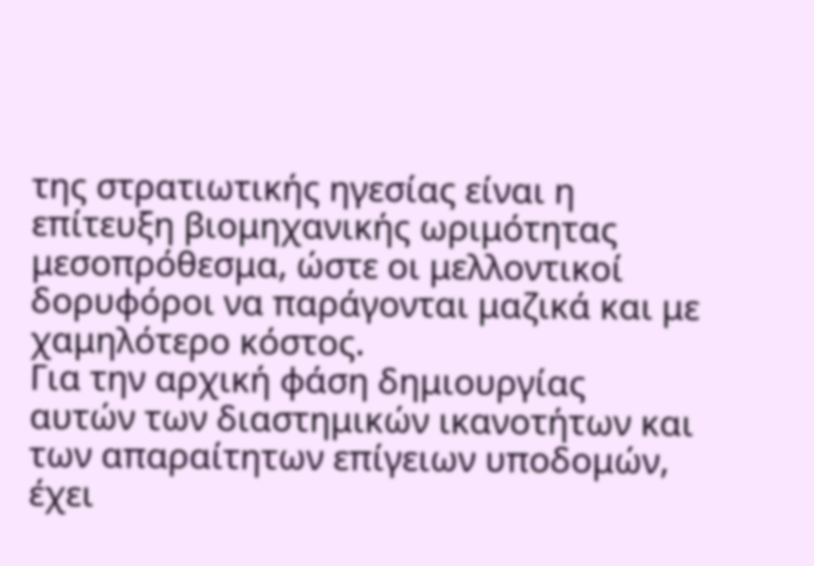της στρατιωτικής ηγεσίας είναι η επίτευξη βιομηχανικής ωριμότητας μεσοπρόθεσμα, ώστε οι μελλοντικοί δορυφόροι να παράγονται μαζικά και με χαμηλότερο κόστος.
Για την αρχική φάση δημιουργίας αυτών των διαστημικών ικανοτήτων και των απαραίτητων επίγειων υποδομών, έχει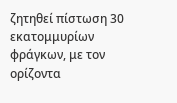ζητηθεί πίστωση 30 εκατομμυρίων φράγκων, με τον ορίζοντα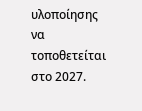υλοποίησης να τοποθετείται στο 2027.